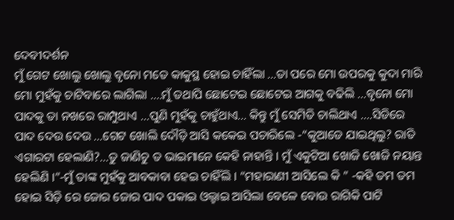ଦେବୀଦର୍ଶନ
ମୁଁ ଗେଟ ଖୋଲୁ ଖୋଲୁ ବୃନୋ ମତେ କାକୁସ୍ଥ ହୋଇ ଚାହିଁଲା …ତା ପରେ ମୋ ଉପରକୁ କୁଦା ମାରି ମୋ ମୁହଁକୁ ଚାଟିବାରେ ଲାଗିଲା ….ମୁଁ ତଥାପି ଛୋଟେଇ ଛୋଟେଇ ଆଗକୁ ବଢିଲି …ବୃନୋ ମୋ ପାଦକୁ ତା ନଖରେ ରାମ୍ପୁଥାଏ …ପୁଣି ମୁହଁକୁ ଚାହୁଁଥାଏ… କିନ୍ତୁ ମୁଁ ସେମିତି ଚାଲିଥାଏ ….ସିଡିରେ ପାଦ ଦେଉ ଦେଉ …ଗେଟ ଖୋଲି ଦୌଡ଼ି ଆସି କକେଇ ପଚାରିଲେ -“କୁଆଡେ ଯାଇଥିଲୁ? ରାତି ଏଗାରଟା ହେଲାଣି?…ତୁ ଜାଣିଚୁ ତ ଭାଇମାନେ କେହି ନାହାନ୍ତି । ମୁଁ ଏକୁଟିଆ ଖୋଜି ଖୋଜି ନୟାନ୍ତ ହେଲିଣି ।”-ମୁଁ ତାଙ୍କ ମୁହଁକୁ ଆବକାବା ହେଇ ଚାହିଁଲି । “ମହାରାଣୀ ଆସିଲେ କି ” -କହି ତମ ତମ ହୋଇ ସିଡ଼ି ରେ ଜୋର ଜୋର ପାଦ ପକାଇ ଓଲ୍ହାଇ ଆସିଲା ବେଳେ ବୋଉ ରାଗିକି ପାଟି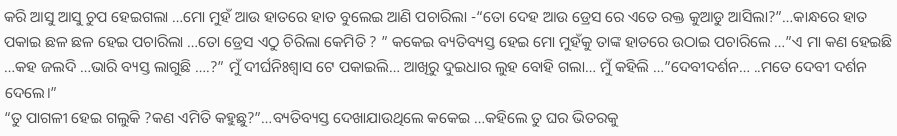କରି ଆସୁ ଆସୁ ଚୁପ ହେଇଗଲା …ମୋ ମୁହଁ ଆଉ ହାତରେ ହାତ ବୁଲେଇ ଆଣି ପଚାରିଲା -“ତୋ ଦେହ ଆଉ ଡ୍ରେସ ରେ ଏତେ ରକ୍ତ କୁଆଡୁ ଆସିଲା?”…କାନ୍ଧରେ ହାତ ପକାଇ ଛଳ ଛଳ ହେଇ ପଚାରିଲା …ତୋ ଡ୍ରେସ ଏଠୁ ଚିରିଲା କେମିତି ? ” କକେଇ ବ୍ୟତିବ୍ୟସ୍ତ ହେଇ ମୋ ମୁହଁକୁ ତାଙ୍କ ହାତରେ ଉଠାଇ ପଚାରିଲେ …”ଏ ମା କଣ ହେଇଛି …କହ ଜଲଦି …ଭାରି ବ୍ୟସ୍ତ ଲାଗୁଛି ….?” ମୁଁ ଦୀର୍ଘନିଃଶ୍ଵାସ ଟେ ପକାଇଲି… ଆଖିରୁ ଦୁଇଧାର ଲୁହ ବୋହି ଗଲା… ମୁଁ କହିଲି …”ଦେବୀଦର୍ଶନ… ..ମତେ ଦେବୀ ଦର୍ଶନ ଦେଲେ।”
“ତୁ ପାଗଳୀ ହେଇ ଗଲୁକି ?କଣ ଏମିତି କହୁଛୁ?”…ବ୍ୟତିବ୍ୟସ୍ତ ଦେଖାଯାଉଥିଲେ କକେଇ …କହିଲେ ତୁ ଘର ଭିତରକୁ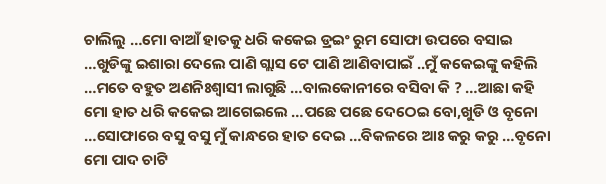ଚାଲିଲୁ …ମୋ ବାଆଁ ହାତକୁ ଧରି କକେଇ ଡ୍ରଇଂ ରୁମ ସୋଫା ଉପରେ ବସାଇ …ଖୁଡିଙ୍କୁ ଇଶାରା ଦେଲେ ପାଣି ଗ୍ଲାସ ଟେ ପାଣି ଆଣିବାପାଇଁ ..ମୁଁ କକେଇଙ୍କୁ କହିଲି …ମତେ ବହୁତ ଅଣନିଃଶ୍ଵାସୀ ଲାଗୁଛି …ବାଲକୋନୀରେ ବସିବା କି ? …ଆଛା କହି ମୋ ହାତ ଧରି କକେଇ ଆଗେଇଲେ …ପଛେ ପଛେ ଦେଠେଇ ବୋ,ଖୁଡି ଓ ବୃନୋ …ସୋଫାରେ ବସୁ ବସୁ ମୁଁ କାନ୍ଧରେ ହାତ ଦେଇ …ବିକଳରେ ଆଃ କରୁ କରୁ …ବୃନୋ ମୋ ପାଦ ଚାଟି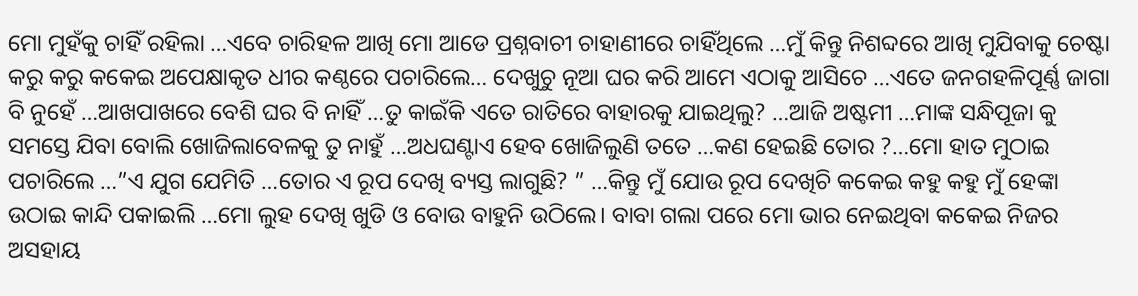ମୋ ମୁହଁକୁ ଚାହିଁ ରହିଲା …ଏବେ ଚାରିହଳ ଆଖି ମୋ ଆଡେ ପ୍ରଶ୍ନବାଚୀ ଚାହାଣୀରେ ଚାହିଁଥିଲେ …ମୁଁ କିନ୍ତୁ ନିଶବ୍ଦରେ ଆଖି ମୁଯିବାକୁ ଚେଷ୍ଟା କରୁ କରୁ କକେଇ ଅପେକ୍ଷାକୃତ ଧୀର କଣ୍ଠରେ ପଚାରିଲେ… ଦେଖୁଚୁ ନୂଆ ଘର କରି ଆମେ ଏଠାକୁ ଆସିଚେ …ଏତେ ଜନଗହଳିପୂର୍ଣ୍ଣ ଜାଗା ବି ନୁହେଁ …ଆଖପାଖରେ ବେଶି ଘର ବି ନାହିଁ …ତୁ କାଇଁକି ଏତେ ରାତିରେ ବାହାରକୁ ଯାଇଥିଲୁ? …ଆଜି ଅଷ୍ଟମୀ …ମାଙ୍କ ସନ୍ଧିପୂଜା କୁ ସମସ୍ତେ ଯିବା ବୋଲି ଖୋଜିଲାବେଳକୁ ତୁ ନାହୁଁ …ଅଧଘଣ୍ଟାଏ ହେବ ଖୋଜିଲୁଣି ତତେ …କଣ ହେଇଛି ତୋର ?…ମୋ ହାତ ମୁଠାଇ ପଚାରିଲେ …”ଏ ଯୁଗ ଯେମିତି …ତୋର ଏ ରୂପ ଦେଖି ବ୍ୟସ୍ତ ଲାଗୁଛି? ” …କିନ୍ତୁ ମୁଁ ଯୋଉ ରୂପ ଦେଖିଚି କକେଇ କହୁ କହୁ ମୁଁ ହେଙ୍କା ଉଠାଇ କାନ୍ଦି ପକାଇଲି …ମୋ ଲୁହ ଦେଖି ଖୁଡି ଓ ବୋଉ ବାହୁନି ଉଠିଲେ। ବାବା ଗଲା ପରେ ମୋ ଭାର ନେଇଥିବା କକେଇ ନିଜର ଅସହାୟ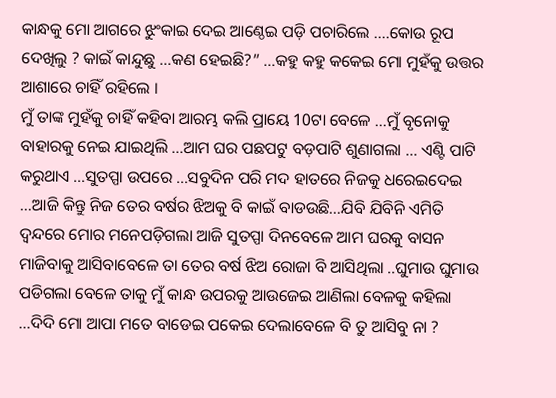କାନ୍ଧକୁ ମୋ ଆଗରେ ଝୁଂକାଇ ଦେଇ ଆଣ୍ଠେଇ ପଡ଼ି ପଚାରିଲେ ….କୋଉ ରୂପ ଦେଖିଲୁ ? କାଇଁ କାନ୍ଦୁଛୁ …କଣ ହେଇଛି?” …କହୁ କହୁ କକେଇ ମୋ ମୁହଁକୁ ଉତ୍ତର ଆଶାରେ ଚାହିଁ ରହିଲେ ।
ମୁଁ ତାଙ୍କ ମୁହଁକୁ ଚାହିଁ କହିବା ଆରମ୍ଭ କଲି ପ୍ରାୟେ 10ଟା ବେଳେ …ମୁଁ ବୃନୋକୁ ବାହାରକୁ ନେଇ ଯାଇଥିଲି …ଆମ ଘର ପଛପଟୁ ବଡ଼ପାଟି ଶୁଣାଗଲା … ଏଣ୍ଟି ପାଟି କରୁଥାଏ …ସୁତପ୍ପା ଉପରେ …ସବୁଦିନ ପରି ମଦ ହାତରେ ନିଜକୁ ଧରେଇଦେଇ …ଆଜି କିନ୍ତୁ ନିଜ ତେର ବର୍ଷର ଝିଅକୁ ବି କାଇଁ ବାଡଉଛି…ଯିବି ଯିବିନି ଏମିତି ଦ୍ଵନ୍ଦରେ ମୋର ମନେପଡ଼ିଗଲା ଆଜି ସୁତପ୍ପା ଦିନବେଳେ ଆମ ଘରକୁ ବାସନ ମାଜିବାକୁ ଆସିବାବେଳେ ତା ତେର ବର୍ଷ ଝିଅ ରୋଜା ବି ଆସିଥିଲା ..ଘୁମାଉ ଘୁମାଉ ପଡିଗଲା ବେଳେ ତାକୁ ମୁଁ କାନ୍ଧ ଉପରକୁ ଆଉଜେଇ ଆଣିଲା ବେଳକୁ କହିଲା …ଦିଦି ମୋ ଆପା ମତେ ବାଡେଇ ପକେଇ ଦେଲାବେଳେ ବି ତୁ ଆସିବୁ ନା ?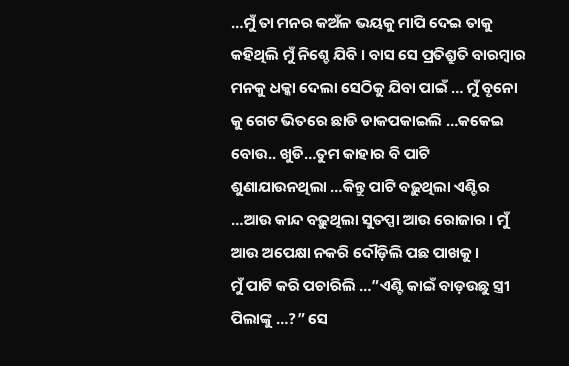…ମୁଁ ତା ମନର କଅଁଳ ଭୟକୁ ମାପି ଦେଇ ତାକୁ କହିଥିଲି ମୁଁ ନିଶ୍ଚେ ଯିବି । ବାସ ସେ ପ୍ରତିଶ୍ରୁତି ବାରମ୍ବାର ମନକୁ ଧକ୍କା ଦେଲା ସେଠିକୁ ଯିବା ପାଇଁ … ମୁଁ ବୃନୋ କୁ ଗେଟ ଭିତରେ ଛାଡି ଡାକପକାଇଲି …କକେଇ ବୋଉ.. ଖୁଡି…ତୁମ କାହାର ବି ପାଟି ଶୁଣାଯାଉନଥିଲା …କିନ୍ତୁ ପାଟି ବଢ଼ୁଥିଲା ଏଣ୍ଟିର …ଆଉ କାନ୍ଦ ବଢ଼ୁଥିଲା ସୁତପ୍ପା ଆଉ ରୋଜାର । ମୁଁ ଆଉ ଅପେକ୍ଷା ନକରି ଦୌଡ଼ିଲି ପଛ ପାଖକୁ ।
ମୁଁ ପାଟି କରି ପଚାରିଲି …”ଏଣ୍ଟି କାଇଁ ବାଡ଼ଉଛୁ ସ୍ତ୍ରୀ ପିଲାଙ୍କୁ …?” ସେ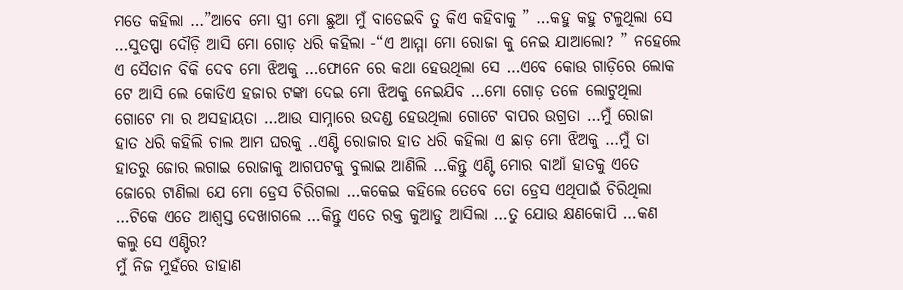ମତେ କହିଲା …”ଆବେ ମୋ ସ୍ତ୍ରୀ ମୋ ଛୁଆ ମୁଁ ବାଡେଇବି ତୁ କିଏ କହିବାକୁ ” …କହୁ କହୁ ଟଳୁଥିଲା ସେ …ସୁତପ୍ପା ଦୌଡ଼ି ଆସି ମୋ ଗୋଡ଼ ଧରି କହିଲା -“ଏ ଆମ୍ମା ମୋ ରୋଜା କୁ ନେଇ ଯାଆଲୋ? ” ନହେଲେ ଏ ସୈତାନ ବିକି ଦେବ ମୋ ଝିଅକୁ …ଫୋନେ ରେ କଥା ହେଉଥିଲା ସେ …ଏବେ କୋଉ ଗାଡ଼ିରେ ଲୋକ ଟେ ଆସି ଲେ କୋଡିଏ ହଜାର ଟଙ୍କା ଦେଇ ମୋ ଝିଅକୁ ନେଇଯିବ …ମୋ ଗୋଡ଼ ତଳେ ଲୋଟୁଥିଲା ଗୋଟେ ମା ର ଅସହାୟତା …ଆଉ ସାମ୍ନାରେ ଉଦଣ୍ଡ ହେଉଥିଲା ଗୋଟେ ବାପର ଉଗ୍ରତା …ମୁଁ ରୋଜା ହାତ ଧରି କହିଲି ଚାଲ ଆମ ଘରକୁ ..ଏଣ୍ଟି ରୋଜାର ହାତ ଧରି କହିଲା ଏ ଛାଡ଼ ମୋ ଝିଅକୁ …ମୁଁ ତା ହାତରୁ ଜୋର ଲଗାଇ ରୋଜାକୁ ଆଗପଟକୁ ବୁଲାଇ ଆଣିଲି …କିନ୍ତୁ ଏଣ୍ଟି ମୋର ବାଆଁ ହାତକୁ ଏତେ ଜୋରେ ଟାଣିଲା ଯେ ମୋ ଡ୍ରେସ ଚିରିଗଲା …କକେଇ କହିଲେ ତେବେ ତୋ ଡ୍ରେସ ଏଥିପାଇଁ ଚିରିଥିଲା …ଟିକେ ଏତେ ଆଶ୍ୱସ୍ତ ଦେଖାଗଲେ …କିନ୍ତୁ ଏତେ ରକ୍ତ କୁଆଡୁ ଆସିଲା …ତୁ ଯୋଉ କ୍ଷଣକୋପି …କଣ କଲୁ ସେ ଏଣ୍ଟିର?
ମୁଁ ନିଜ ମୁହଁରେ ଡାହାଣ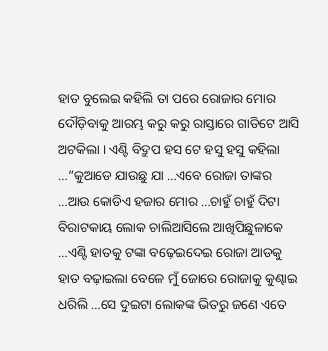ହାତ ବୁଲେଇ କହିଲି ତା ପରେ ରୋଜାର ମୋର ଦୌଡ଼ିବାକୁ ଆରମ୍ଭ କରୁ କରୁ ରାସ୍ତାରେ ଗାଡିଟେ ଆସି ଅଟକିଲା । ଏଣ୍ଟି ବିଦ୍ରୁପ ହସ ଟେ ହସୁ ହସୁ କହିଲା …”କୁଆଡେ ଯାଉଛୁ ଯା …ଏବେ ରୋଜା ତାଙ୍କର …ଆଉ କୋଡିଏ ହଜାର ମୋର …ଚାହୁଁ ଚାହୁଁ ଦିଟା ବିରାଟକାୟ ଲୋକ ଚାଲିଆସିଲେ ଆଖିପିଛୁଳାକେ …ଏଣ୍ଟି ହାତକୁ ଟଙ୍କା ବଢ଼େଇଦେଇ ରୋଜା ଆଡକୁ ହାତ ବଢ଼ାଇଲା ବେଳେ ମୁଁ ଜୋରେ ରୋଜାକୁ କୁଣ୍ଢାଇ ଧରିଲି …ସେ ଦୁଇଟା ଲୋକଙ୍କ ଭିତରୁ ଜଣେ ଏତେ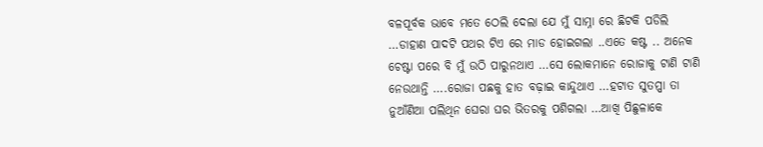ବଳପୂର୍ବକ ଭାବେ ମତେ ଠେଲି ଦେଲା ଯେ ମୁଁ ସାମ୍ନା ରେ ଛିଟକି ପଡିଲି …ଡାହାଣ ପାଦଟି ପଥର ଟିଏ ରେ ମାଡ ହୋଇଗଲା ..ଏତେ କଷ୍ଟ .. ଅନେକ ଚେଷ୍ଟା ପରେ ବି ମୁଁ ଉଠି ପାରୁନଥାଏ …ସେ ଲୋକମାନେ ରୋଜାକୁ ଟାଣି ଟାଣି ନେଉଥାନ୍ତି ….ରୋଜା ପଛକୁ ହାତ ବଢ଼ାଇ କାନ୍ଦୁଥାଏ …ହଟାତ ସୁତପ୍ପା ତା ନୁଆଁଣିଆ ପଲିଥିନ ଘେରା ଘର ଭିତରକୁ ପଶିଗଲା …ଆଖି ପିଛୁଳାକେ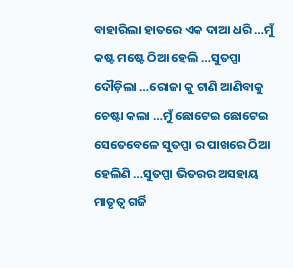ବାହାରିଲା ହାତରେ ଏକ ଦାଆ ଧରି …ମୁଁ କଷ୍ଟ ମଷ୍ଟେ ଠିଆ ହେଲି …ସୁତପ୍ପା ଦୌଡ଼ିଲା …ରୋଜା କୁ ଟାଣି ଆଣିବାକୁ ଚେଷ୍ଟା କଲା …ମୁଁ ଛୋଟେଇ ଛୋଟେଇ ସେତେବେଳେ ସୁତପ୍ପା ର ପାଖରେ ଠିଆ ହେଲିଣି …ସୁତପ୍ପା ଭିତରର ଅସହାୟ ମାତୃତ୍ବ ଗର୍ଜି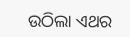ଉଠିଲା ଏଥର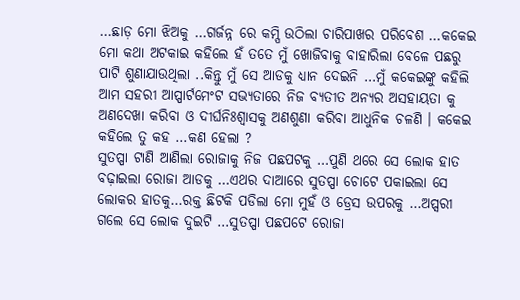…ଛାଡ଼ ମୋ ଝିଅକୁ …ଗର୍ଜନ୍ନ ରେ କମ୍ପି ଉଠିଲା ଚାରିପାଖର ପରିବେଶ …କକେଇ ମୋ କଥା ଅଟକାଇ କହିଲେ ହଁ ତତେ ମୁଁ ଖୋଜିବାକୁ ବାହାରିଲା ବେଳେ ପଛରୁ ପାଟି ଶୁଣାଯାଉଥିଲା ..କିନ୍ତୁ ମୁଁ ସେ ଆଡକୁ ଧ୍ୟାନ ଦେଇନି …ମୁଁ କକେଇଙ୍କୁ କହିଲି ଆମ ସହରୀ ଆପ୍ପାର୍ଟମେଂଟ ସଭ୍ୟତାରେ ନିଜ ବ୍ୟତୀତ ଅନ୍ୟର ଅସହାୟତା କୁ ଅଣଦେଖା କରିବା ଓ ଦୀର୍ଘନିଃଶ୍ଵାସକୁ ଅଣଶୁଣା କରିବା ଆଧୁନିକ ଚଳଣି । କକେଇ କହିଲେ ତୁ କହ …କଣ ହେଲା ?
ସୁତପ୍ପା ଟାଣି ଆଣିଲା ରୋଜାକୁ ନିଜ ପଛପଟକୁ …ପୁଣି ଥରେ ସେ ଲୋକ ହାତ ବଢ଼ାଇଲା ରୋଜା ଆଡକୁ …ଏଥର ଦାଆରେ ସୁତପ୍ପା ଚୋଟେ ପକାଇଲା ସେ ଲୋକର ହାତକୁ…ରକ୍ତ ଛିଟକି ପଡିଲା ମୋ ମୁହଁ ଓ ଡ୍ରେସ ଉପରକୁ …ଅପ୍ସରୀ ଗଲେ ସେ ଲୋକ ଦୁଇଟି …ସୁତପ୍ପା ପଛପଟେ ରୋଜା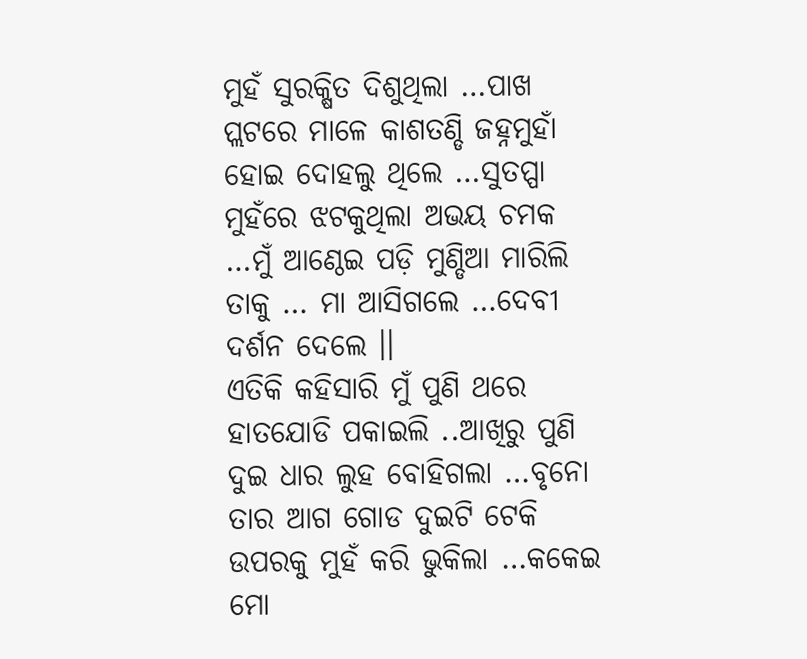ମୁହଁ ସୁରକ୍ଷିତ ଦିଶୁଥିଲା …ପାଖ ପ୍ଲଟରେ ମାଳେ କାଶତଣ୍ଡି ଜହ୍ନମୁହାଁ ହୋଇ ଦୋହଲୁ ଥିଲେ …ସୁତପ୍ପା ମୁହଁରେ ଝଟକୁଥିଲା ଅଭୟ ଚମକ …ମୁଁ ଆଣ୍ଠେଇ ପଡ଼ି ମୁଣ୍ଡିଆ ମାରିଲି ତାକୁ … ମା ଆସିଗଲେ …ଦେବୀ ଦର୍ଶନ ଦେଲେ ।।
ଏତିକି କହିସାରି ମୁଁ ପୁଣି ଥରେ ହାତଯୋଡି ପକାଇଲି ..ଆଖିରୁ ପୁଣି ଦୁଇ ଧାର ଲୁହ ବୋହିଗଲା …ବୃନୋ ତାର ଆଗ ଗୋଡ ଦୁଇଟି ଟେକି ଉପରକୁ ମୁହଁ କରି ଭୁକିଲା …କକେଇ ମୋ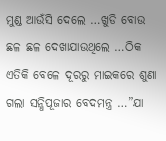ମୁଣ୍ଡ ଆଉଁସି ଦେଲେ …ଖୁଡି ବୋଉ ଛଳ ଛଳ ଦେଖାଯାଉଥିଲେ …ଠିକ ଏତିକି ବେଳେ ଦୂରରୁ ମାଇକରେ ଶୁଣା ଗଲା ସନ୍ଧିପୂଜାର ବେଦମନ୍ତ୍ର …”ଯା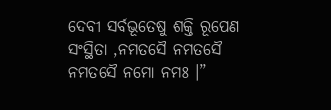ଦେବୀ ସର୍ବଭୂତେଷୁ ଶକ୍ତି ରୂପେଣ ସଂସ୍ଥିତା ,ନମତସୈ ନମତସୈ ନମତସୈ ନମୋ ନମଃ ।”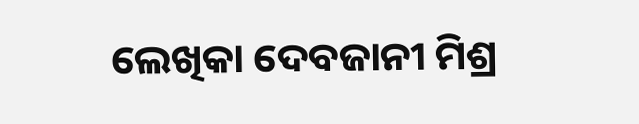ଲେଖିକା ଦେବଜାନୀ ମିଶ୍ର